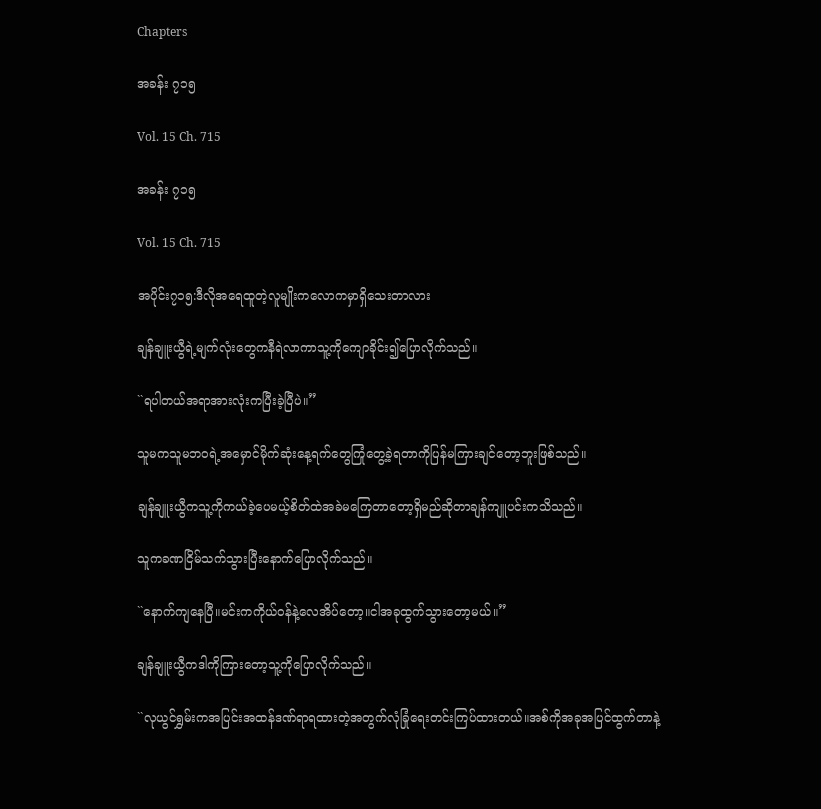Chapters

အခန်း ၇၁၅

Vol. 15 Ch. 715

အခန်း ၇၁၅

Vol. 15 Ch. 715

အပိုင်း၇၁၅:ဒီလိုအရေထူတဲ့လူမျိုးကလောကမှာရှိသေးတာလား

ချန်ချူးယွီရဲ့မျက်လုံးတွေကနီရဲလာကာသူ့ကိုကျောခိုင်း၍ပြောလိုက်သည်။

``ရပါတယ်အရာအားလုံးကပြီးခဲ့ပြီပဲ။”

သူမကသူမဘဝရဲ့အမှောင်မိုက်ဆုံးနေ့ရက်တွေကြုံတွေ့ခဲ့ရတာကိုပြန်မကြားချင်တော့ဘူးဖြစ်သည်။

ချန်ချူးယွီကသူ့ကိုကယ်ခဲ့ပေမယ့်စိတ်ထဲအခဲမကြေတာတော့ရှိမည်ဆိုတာချန်ကျူပင်းကသိသည်။

သူကခဏငြိမ်သက်သွားပြီးနောက်ပြောလိုက်သည်။

``နောက်ကျနေပြီ။မင်းကကိုယ်ဝန်နဲ့လေအိပ်တော့။ငါအခုထွက်သွားတော့မယ်။”

ချန်ချူးယွီကဒါကိုကြားတော့သူ့ကိုပြောလိုက်သည်။

``လုယွင်ရွှမ်းကအပြင်းအထန်ဒဏ်ရာရထားတဲ့အတွက်လုံခြုံရေးတင်းကြပ်ထားတယ်။အစ်ကိုအခုအပြင်ထွက်တာနဲ့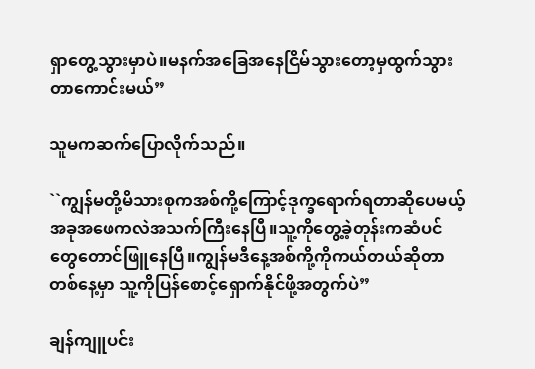ရှာတွေ့သွားမှာပဲ။မနက်အခြေအနေငြိမ်သွားတော့မှထွက်သွားတာကောင်းမယ်”

သူမကဆက်ပြောလိုက်သည်။

``ကျွန်မတို့မိသားစုကအစ်ကို့ကြောင့်ဒုက္ခရောက်ရတာဆိုပေမယ့်အခုအဖေကလဲအသက်ကြီးနေပြီ။သူ့ကိုတွေ့ခဲ့တုန်းကဆံပင်တွေတောင်ဖြူနေပြီ။ကျွန်မဒီနေ့အစ်ကို့ကိုကယ်တယ်ဆိုတာတစ်နေ့မှာ သူ့ကိုပြန်စောင့်ရှောက်နိုင်ဖို့အတွက်ပဲ”

ချန်ကျူပင်း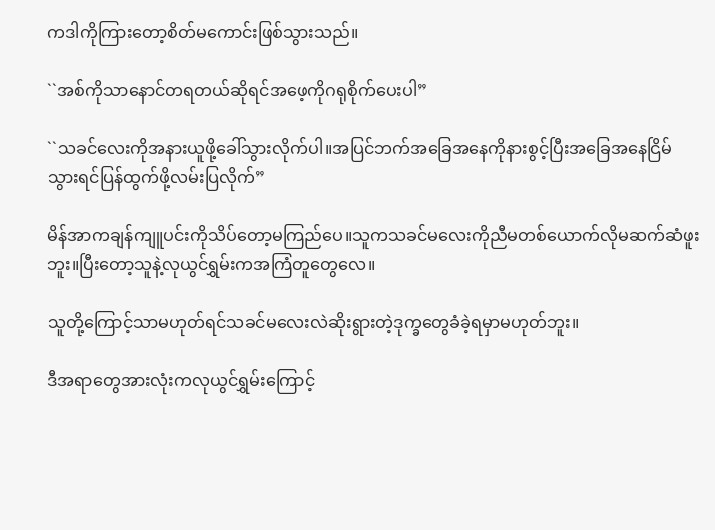ကဒါကိုကြားတော့စိတ်မကောင်းဖြစ်သွားသည်။

``အစ်ကိုသာနောင်တရတယ်ဆိုရင်အဖေ့ကိုဂရုစိုက်ပေးပါ”

``သခင်လေးကိုအနားယူဖို့ခေါ်သွားလိုက်ပါ။အပြင်ဘက်အခြေအနေကိုနားစွင့်ပြီးအခြေအနေငြိမ်သွားရင်ပြန်ထွက်ဖို့လမ်းပြလိုက်”

မိန်အာကချန်ကျူပင်းကိုသိပ်တော့မကြည်ပေ။သူကသခင်မလေးကိုညီမတစ်ယောက်လိုမဆက်ဆံဖူးဘူး။ပြီးတော့သူနဲ့လုယွင်ရွှမ်းကအကြံတူတွေလေ။

သူတို့ကြောင့်သာမဟုတ်ရင်သခင်မလေးလဲဆိုးရွားတဲ့ဒုက္ခတွေခံခဲ့ရမှာမဟုတ်ဘူး။

ဒီအရာတွေအားလုံးကလုယွင်ရွှမ်းကြောင့်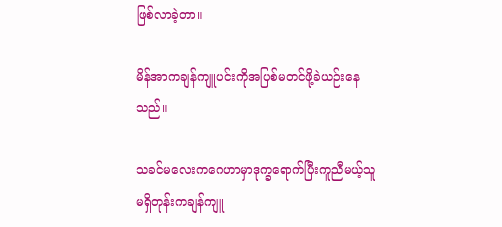ဖြစ်လာခဲ့တာ။

မိန်အာကချန်ကျူပင်းကိုအပြစ်မတင်ဖို့ခဲယဉ်းနေသည်။

သခင်မလေးကဂေဟာမှာဒုက္ခရောက်ပြီးကူညီမယ့်သူမရှိတုန်းကချန်ကျူ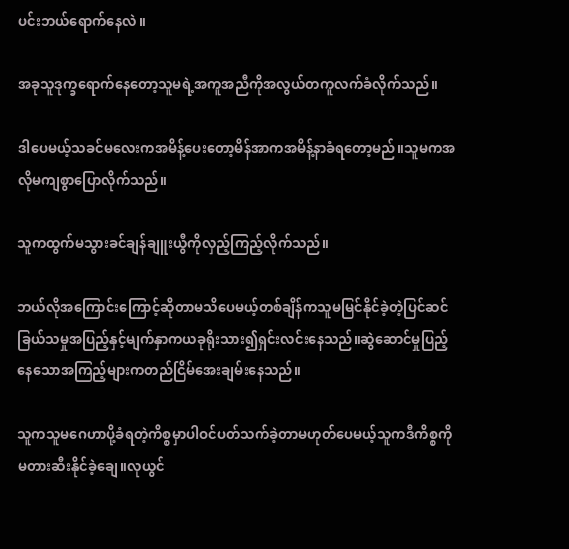ပင်းဘယ်ရောက်နေလဲ။

အခုသူဒုက္ခရောက်နေတော့သူမရဲ့အကူအညီကိုအလွယ်တကူလက်ခံလိုက်သည်။

ဒါပေမယ့်သခင်မလေးကအမိန့်ပေးတော့မိန်အာကအမိန့်နာခံရတော့မည်။သူမကအလိုမကျစွာပြောလိုက်သည်။

သူကထွက်မသွားခင်ချန်ချူးယွီကိုလှည့်ကြည့်လိုက်သည်။

ဘယ်လိုအကြောင်းကြောင့်ဆိုတာမသိပေမယ့်တစ်ချိန်ကသူမမြင်နိုင်ခဲ့တဲ့ပြင်ဆင်ခြယ်သမှုအပြည့်နှင့်မျက်နှာကယခုရိုးသား၍ရှင်းလင်းနေသည်။ဆွဲဆောင်မှုပြည့်နေသောအကြည့်များကတည်ငြိမ်အေးချမ်းနေသည်။

သူကသူမဂေဟာပို့ခံရတဲ့ကိစ္စမှာပါဝင်ပတ်သက်ခဲ့တာမဟုတ်ပေမယ့်သူကဒီကိစ္စကိုမတားဆီးနိုင်ခဲ့ချေ။လုယွင်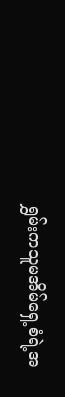ရွှမ်းကသူမအိမ်ရှေ့စံရဲ့အ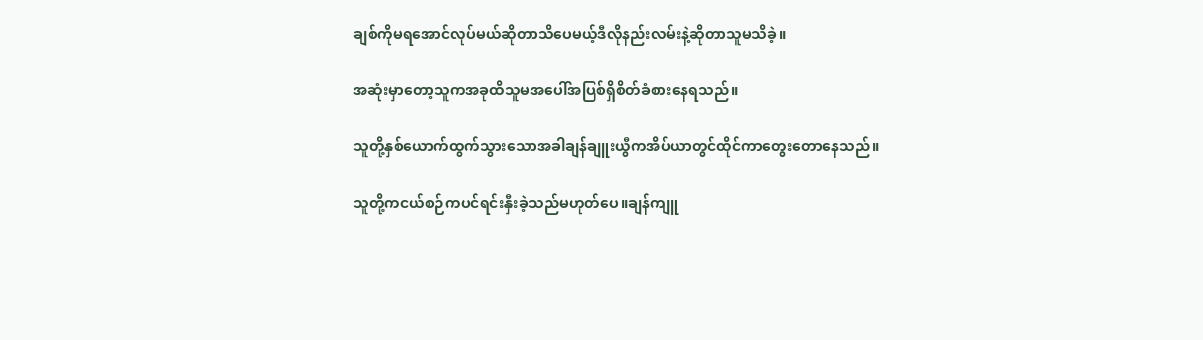ချစ်ကိုမရအောင်လုပ်မယ်ဆိုတာသိပေမယ့်ဒီလိုနည်းလမ်းနဲ့ဆိုတာသူမသိခဲ့။

အဆုံးမှာတော့သူကအခုထိသူမအပေါ်အပြစ်ရှိစိတ်ခံစားနေရသည်။

သူတို့နှစ်ယောက်ထွက်သွားသောအခါချန်ချူးယွီကအိပ်ယာတွင်ထိုင်ကာတွေးတောနေသည်။

သူတို့ကငယ်စဉ်ကပင်ရင်းနှီးခဲ့သည်မဟုတ်ပေ။ချန်ကျူ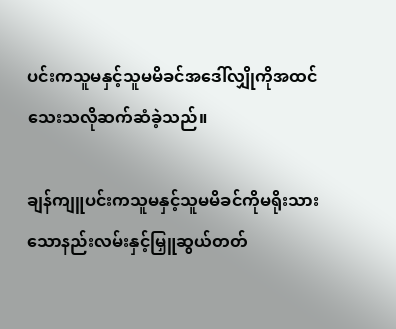ပင်းကသူမနှင့်သူမမိခင်အဒေါ်လျှိုကိုအထင်သေးသလိုဆက်ဆံခဲ့သည်။

ချန်ကျူပင်းကသူမနှင့်သူမမိခင်ကိုမရိုးသားသောနည်းလမ်းနှင့်မြှူဆွယ်တတ်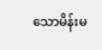သောမိန်းမ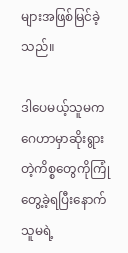များအဖြစ်မြင်ခဲ့သည်။

ဒါပေမယ့်သူမကဂေဟာမှာဆိုးရွားတဲ့ကိစ္စတွေကိုကြုံတွေ့ခဲ့ရပြီးနောက်သူမရဲ့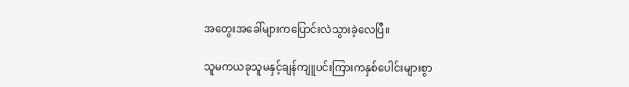အတွေးအခေါ်များကပြောင်းလဲသွားခဲ့လေပြီ။

သူမကယခုသူမနှင့်ချန်ကျူပင်းကြားကနှစ်ပေါင်းများစွာ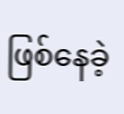ဖြစ်နေခဲ့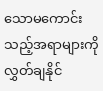သောမကောင်းသည့်အရာများကိုလွှတ်ချနိုင်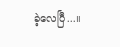ခဲ့လေပြီ...။